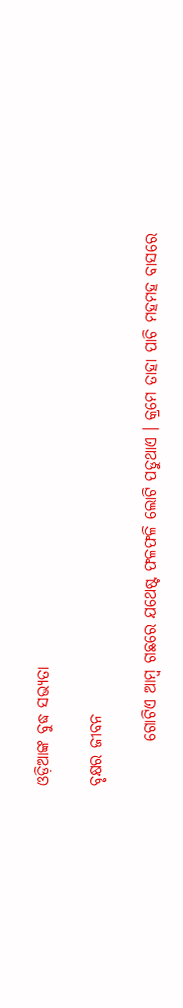ଓଡ଼ିଆଙ୍କ ବୁଦ୍ଧ ସଭ୍ୟତା

ବୃକ୍ଷର ଜୀବନ

       ଗୋଟିଏ ଆମ୍ବ ଗଛରେ ଯଥେଷ୍ଟ ଫଳଫଳି ଲୋଟି ପଡୁଥାଏ । କ୍ରମେ ତାହା ପାଚି ମହମହ ବାସରେ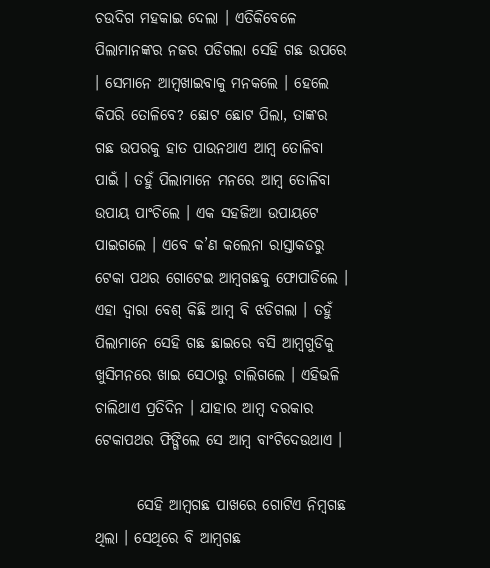ଚଉଦିଗ ମହକାଇ ଦେଲା । ଏତିକିବେଳେ ପିଲାମାନଙ୍କର ନଜର ପଡିଗଲା ସେହି ଗଛ ଉପରେ । ସେମାନେ ଆମ୍ବଖାଇବାକୁ ମନକଲେ । ହେଲେ କିପରି ତୋଳିବେ? ଛୋଟ ଛୋଟ ପିଲା, ତାଙ୍କର ଗଛ ଉପରକୁ ହାତ ପାଉନଥାଏ ଆମ୍ବ ତୋଳିବା ପାଇଁ । ତହୁଁ ପିଲାମାନେ ମନରେ ଆମ୍ବ ତୋଳିବା ଉପାୟ ପାଂଚିଲେ । ଏକ ସହଜିଆ ଉପାୟଟେ ପାଇଗଲେ । ଏବେ କ’ଣ କଲେନା ରାସ୍ତାକଡରୁ ଟେକା ପଥର ଗୋଟେଇ ଆମ୍ବଗଛକୁ ଫୋପାଡିଲେ । ଏହା ଦ୍ୱାରା ବେଶ୍ କିଛି ଆମ୍ବ ବି ଝଡିଗଲା । ତହୁଁ ପିଲାମାନେ ସେହି ଗଛ ଛାଇରେ ବସି ଆମ୍ବଗୁଡିକୁ ଖୁସିମନରେ ଖାଇ ସେଠାରୁ ଚାଲିଗଲେ । ଏହିଭଳି ଚାଲିଥାଏ ପ୍ରତିଦିନ । ଯାହାର ଆମ୍ବ ଦରକାର ଟେକାପଥର ଫିଙ୍ଗିଲେ ସେ ଆମ୍ବ ବାଂଟିଦେଉଥାଏ ।

       ସେହି ଆମ୍ବଗଛ ପାଖରେ ଗୋଟିଏ ନିମ୍ବଗଛ ଥିଲା । ସେଥିରେ ବି ଆମ୍ବଗଛ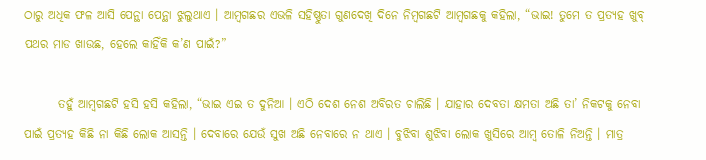ଠାରୁ ଅଧିକ ଫଳ ଆସି ପେନ୍ଥା ପେନ୍ଥା ଝୁଲୁଥାଏ । ଆମ୍ବଗଛର ଏଭଳି ସହିଷ୍ଣୁତା ଗୁଣଦେଖି ଦିନେ ନିମ୍ବଗଛଟି ଆମ୍ବଗଛକୁ କହିଲା, “ଭାଇ! ତୁମେ ତ ପ୍ରତ୍ୟହ ଖୁବ୍ ପଥର ମାଡ ଖାଉଛ, ହେଲେ କାହିଁକି କ’ଣ ପାଇଁ?”

       ତହୁଁ ଆମ୍ବଗଛଟି ହସି ହସି କହିଲା, “ଭାଇ ଏଇ ତ ଦୁନିଆ । ଏଠି ଦେଶ ନେଶ ଅବିରତ ଚାଲିଛି । ଯାହାର ଦେବତା କ୍ଷମତା ଅଛି ତା’ ନିକଟକୁ ନେବା ପାଇଁ ପ୍ରତ୍ୟହ କିଛି ନା କିଛି ଲୋକ ଆସନ୍ତି । ଦେବାରେ ଯେଉଁ ସୁଖ ଅଛି ନେବାରେ ନ ଥାଏ । ବୁଝିବା ଶୁଝିବା ଲୋକ ଖୁସିରେ ଆମ୍ବ ତୋଳି ନିଅନ୍ତି । ମାତ୍ର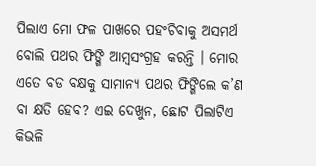ପିଲାଏ ମୋ ଫଳ ପାଖରେ ପହଂଚିବାକୁ ଅସମର୍ଥ ବୋଲି ପଥର ଫିଙ୍ଗି ଆମ୍ବସଂଗ୍ରହ କରନ୍ତି । ମୋର ଏତେ ବଡ ବକ୍ଷକୁ ସାମାନ୍ୟ ପଥର ଫିଙ୍ଗିଲେ କ’ଣ ବା କ୍ଷତି ହେବ? ଏଇ ଦେଖୁନ, ଛୋଟ ପିଲାଟିଏ କିଭଳି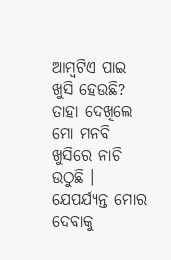ଆମ୍ବଟିଏ ପାଇ ଖୁସି ହେଉଛି? ତାହା ଦେଖିଲେ ମୋ ମନବି ଖୁସିରେ ନାଚି ଉଠୁଛି । ଯେପର୍ଯ୍ୟନ୍ତ ମୋର ଦେବାକୁ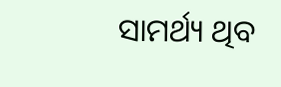ସାମର୍ଥ୍ୟ ଥିବ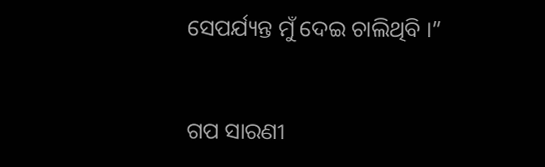ସେପର୍ଯ୍ୟନ୍ତ ମୁଁ ଦେଇ ଚାଲିଥିବି ।”


ଗପ ସାରଣୀ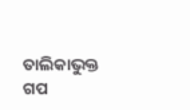ତାଲିକାଭୁକ୍ତ ଗପ